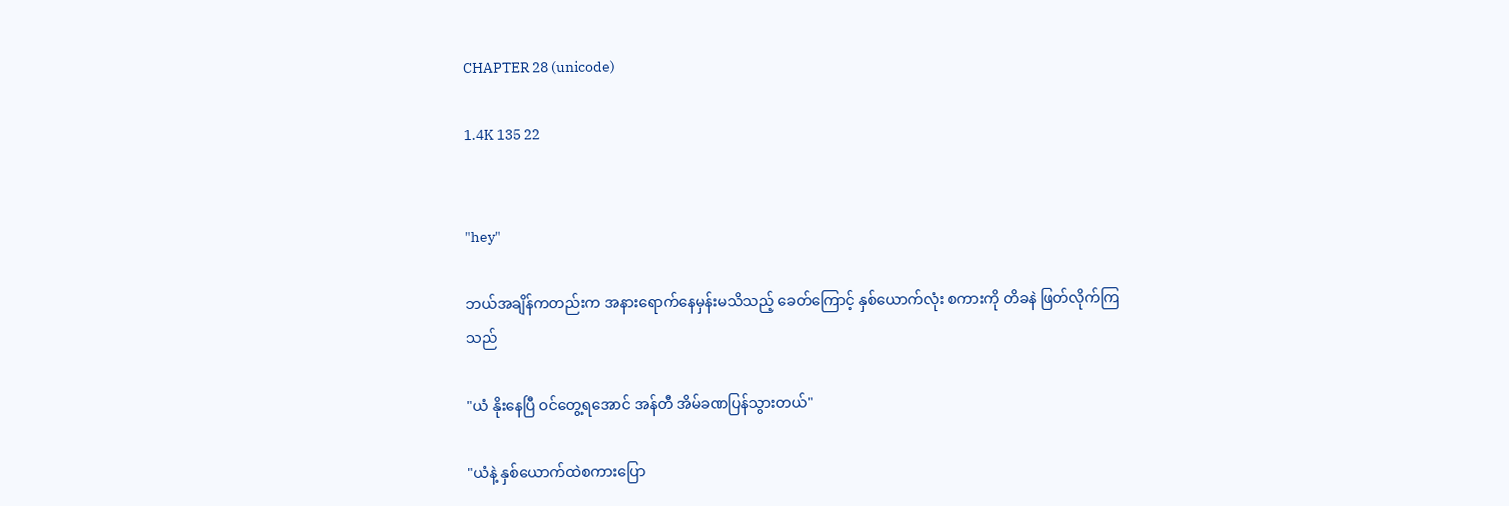CHAPTER 28 (unicode)

1.4K 135 22


"hey"

ဘယ်အချိန်ကတည်းက အနားရောက်နေမှန်းမသိသည့် ခေတ်ကြောင့် နှစ်ယောက်လုံး စကားကို တိခနဲ ဖြတ်လိုက်ကြသည်

"ယံ နိုးနေပြီ ဝင်တွေ့ရအောင် အန်တီ အိမ်ခဏပြန်သွားတယ်"

"ယံနဲ့ နှစ်ယောက်ထဲစကားပြော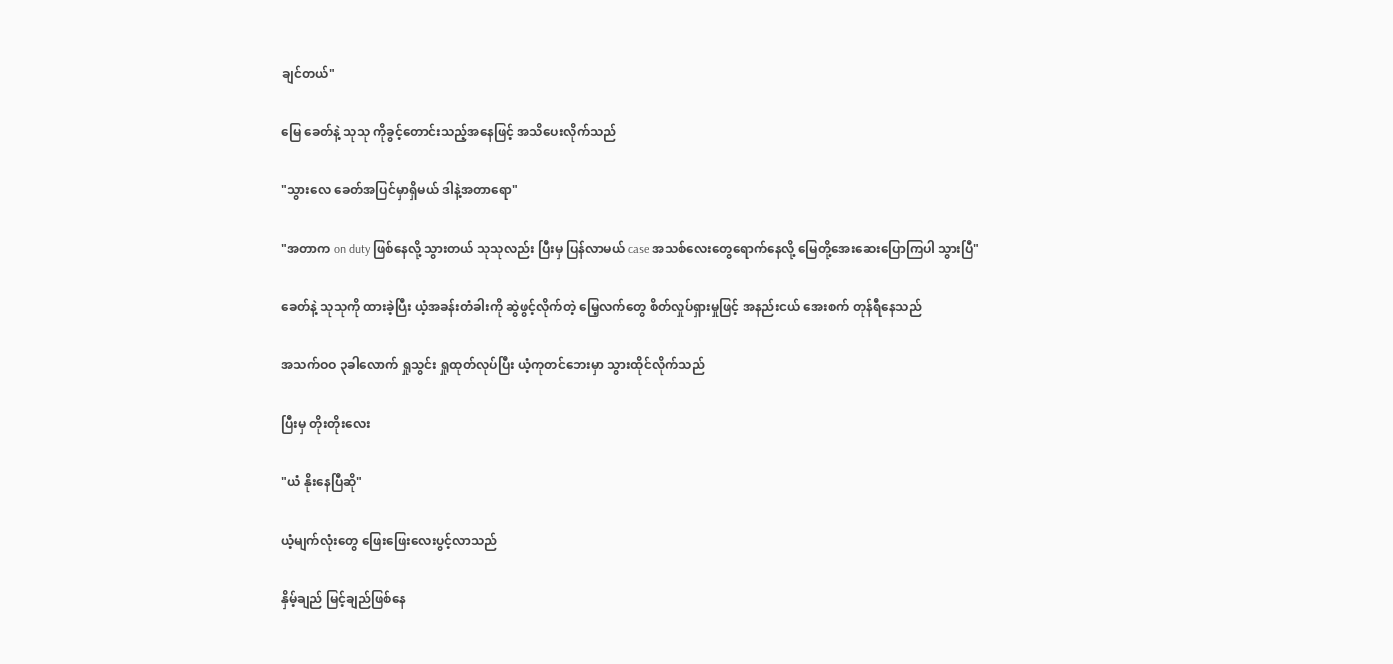ချင်တယ်"

မြေ ခေတ်နဲ့ သုသု ကိုခွင့်တောင်းသည့်အနေဖြင့် အသိပေးလိုက်သည်

"သွားလေ ခေတ်အပြင်မှာရှိမယ် ဒါနဲ့အတာရော"

"အတာက on duty ဖြစ်နေလို့ သွားတယ် သုသုလည်း ပြီးမှ ပြန်လာမယ် case အသစ်လေးတွေရောက်နေလို့ မြေတို့အေးဆေးပြောကြပါ သွားပြီ"

ခေတ်နဲ့ သုသုကို ထားခဲ့ပြီး ယံ့အခန်းတံခါးကို ဆွဲဖွင့်လိုက်တဲ့ မြေ့လက်တွေ စိတ်လှုပ်ရှားမှုဖြင့် အနည်းငယ် အေးစက် တုန်ရီနေသည်

အသက်ဝဝ ၃ခါလောက် ရှုသွင်း ရှုထုတ်လုပ်ပြီး ယံ့ကုတင်ဘေးမှာ သွားထိုင်လိုက်သည်

ပြီးမှ တိုးတိုးလေး

"ယံ နိုးနေပြီဆို"

ယံ့မျက်လုံးတွေ ဖြေးဖြေးလေးပွင့်လာသည်

နှိမ့်ချည် မြင့်ချည်ဖြစ်နေ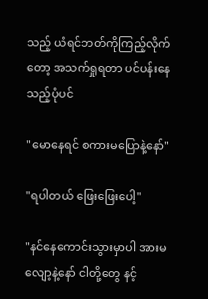သည့် ယံရင်ဘတ်ကိုကြည့်လိုက်တော့ အသက်ရှုရတာ ပင်ပန်းနေသည့်ပုံပင်

"မောနေရင် စကားမပြောနဲ့နော်"

"ရပါတယ် ဖြေးဖြေးပေါ့"

"နင်နေကောင်းသွားမှာပါ အားမလျော့နဲ့နော် ငါတို့တွေ နင့်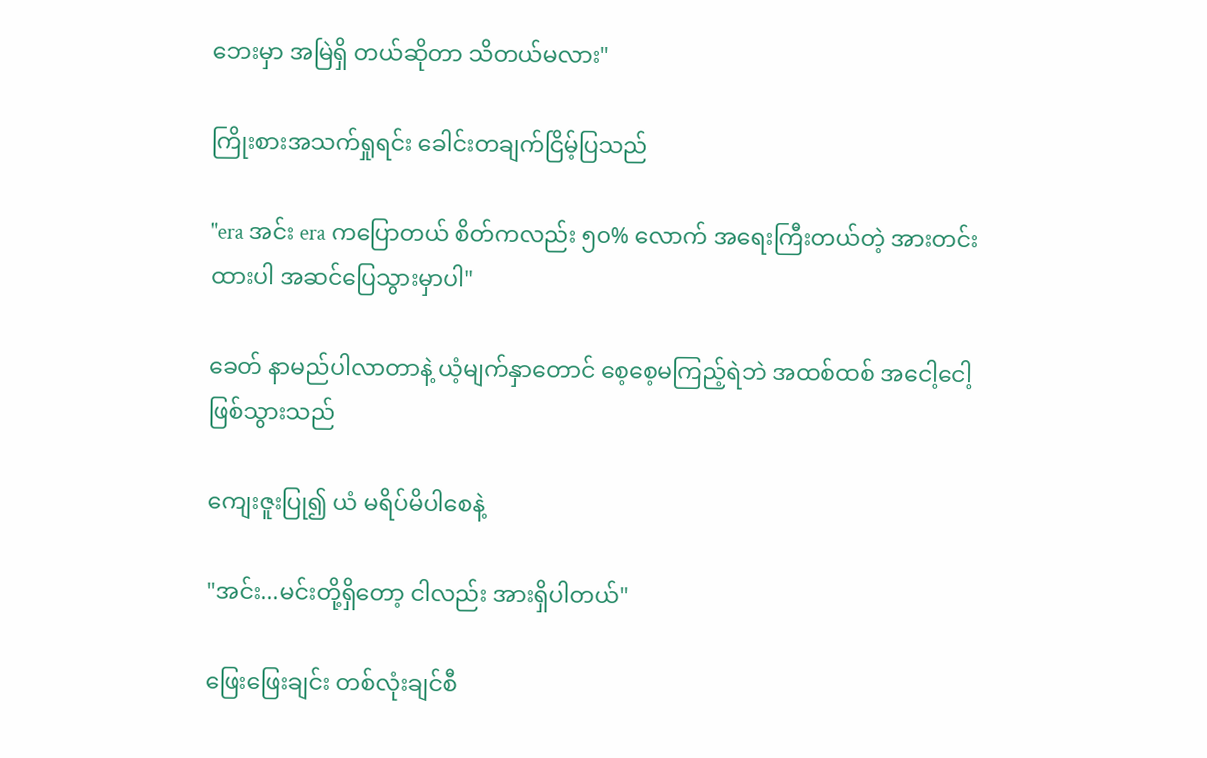ဘေးမှာ အမြဲရှိ တယ်ဆိုတာ သိတယ်မလား"

ကြိုးစားအသက်ရှုရင်း ခေါင်းတချက်ငြိမ့်ပြသည်

"era အင်း era ကပြောတယ် စိတ်ကလည်း ၅၀% လောက် အရေးကြီးတယ်တဲ့ အားတင်းထားပါ အဆင်ပြေသွားမှာပါ"

ခေတ် နာမည်ပါလာတာနဲ့ ယံ့မျက်နှာတောင် စေ့စေ့မကြည့်ရဲဘဲ အထစ်ထစ် အငေါ့ငေါ့ဖြစ်သွားသည်

ကျေးဇူးပြု၍ ယံ မရိပ်မိပါစေနဲ့

"အင်း...မင်းတို့ရှိတော့ ငါလည်း အားရှိပါတယ်"

ဖြေးဖြေးချင်း တစ်လုံးချင်စီ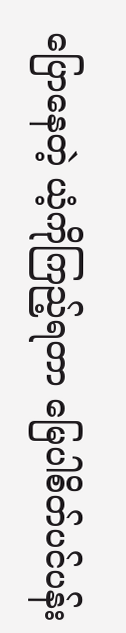ပြောနေတဲ့ ယံ့ကိုကြည့်ရတာ မြေပါစိတ်ပင်ပန်း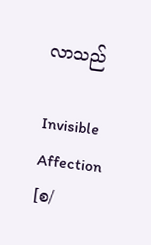လာသည်

Invisible Affection  [စ/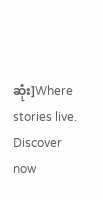ဆုံး]Where stories live. Discover now